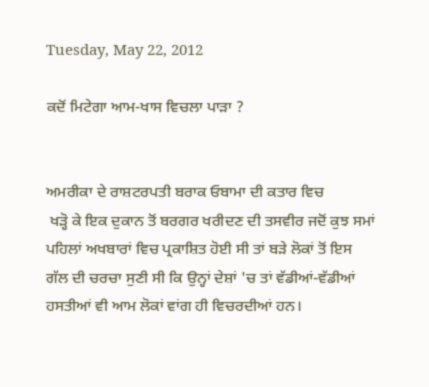Tuesday, May 22, 2012

ਕਦੋਂ ਮਿਟੇਗਾ ਆਮ-ਖਾਸ ਵਿਚਲਾ ਪਾੜਾ ?


ਅਮਰੀਕਾ ਦੇ ਰਾਸ਼ਟਰਪਤੀ ਬਰਾਕ ਓਬਾਮਾ ਦੀ ਕਤਾਰ ਵਿਚ
 ਖੜ੍ਹੋ ਕੇ ਇਕ ਦੁਕਾਨ ਤੋਂ ਬਰਗਰ ਖਰੀਦਣ ਦੀ ਤਸਵੀਰ ਜਦੋਂ ਕੁਝ ਸਮਾਂ ਪਹਿਲਾਂ ਅਖਬਾਰਾਂ ਵਿਚ ਪ੍ਰਕਾਸ਼ਿਤ ਹੋਈ ਸੀ ਤਾਂ ਬੜੇ ਲੋਕਾਂ ਤੋਂ ਇਸ ਗੱਲ ਦੀ ਚਰਚਾ ਸੁਣੀ ਸੀ ਕਿ ਉਨ੍ਹਾਂ ਦੇਸ਼ਾਂ 'ਚ ਤਾਂ ਵੱਡੀਆਂ-ਵੱਡੀਆਂ ਹਸਤੀਆਂ ਵੀ ਆਮ ਲੋਕਾਂ ਵਾਂਗ ਹੀ ਵਿਚਰਦੀਆਂ ਹਨ।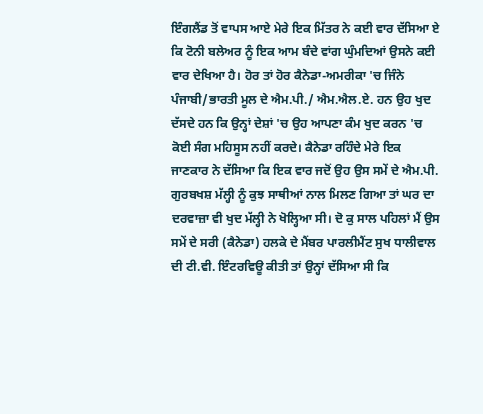ਇੰਗਲੈਂਡ ਤੋਂ ਵਾਪਸ ਆਏ ਮੇਰੇ ਇਕ ਮਿੱਤਰ ਨੇ ਕਈ ਵਾਰ ਦੱਸਿਆ ਏ ਕਿ ਟੋਨੀ ਬਲੇਅਰ ਨੂੰ ਇਕ ਆਮ ਬੰਦੇ ਵਾਂਗ ਘੁੰਮਦਿਆਂ ਉਸਨੇ ਕਈ ਵਾਰ ਦੇਖਿਆ ਹੈ। ਹੋਰ ਤਾਂ ਹੋਰ ਕੈਨੇਡਾ-ਅਮਰੀਕਾ 'ਚ ਜਿੰਨੇ ਪੰਜਾਬੀ/ਭਾਰਤੀ ਮੂਲ ਦੇ ਐਮ.ਪੀ./ ਐਮ.ਐਲ.ਏ. ਹਨ ਉਹ ਖੁਦ ਦੱਸਦੇ ਹਨ ਕਿ ਉਨ੍ਹਾਂ ਦੇਸ਼ਾਂ 'ਚ ਉਹ ਆਪਣਾ ਕੰਮ ਖੁਦ ਕਰਨ 'ਚ ਕੋਈ ਸੰਗ ਮਹਿਸੂਸ ਨਹੀਂ ਕਰਦੇ। ਕੈਨੇਡਾ ਰਹਿੰਦੇ ਮੇਰੇ ਇਕ ਜਾਣਕਾਰ ਨੇ ਦੱਸਿਆ ਕਿ ਇਕ ਵਾਰ ਜਦੋਂ ਉਹ ਉਸ ਸਮੇਂ ਦੇ ਐਮ.ਪੀ. ਗੁਰਬਖਸ਼ ਮੱਲ੍ਹੀ ਨੂੰ ਕੁਝ ਸਾਥੀਆਂ ਨਾਲ ਮਿਲਣ ਗਿਆ ਤਾਂ ਘਰ ਦਾ ਦਰਵਾਜ਼ਾ ਵੀ ਖੁਦ ਮੱਲ੍ਹੀ ਨੇ ਖੋਲ੍ਹਿਆ ਸੀ। ਦੋ ਕੁ ਸਾਲ ਪਹਿਲਾਂ ਮੈਂ ਉਸ ਸਮੇਂ ਦੇ ਸਰੀ (ਕੈਨੇਡਾ) ਹਲਕੇ ਦੇ ਮੈਂਬਰ ਪਾਰਲੀਮੈਂਟ ਸੁਖ ਧਾਲੀਵਾਲ ਦੀ ਟੀ.ਵੀ. ਇੰਟਰਵਿਊ ਕੀਤੀ ਤਾਂ ਉਨ੍ਹਾਂ ਦੱਸਿਆ ਸੀ ਕਿ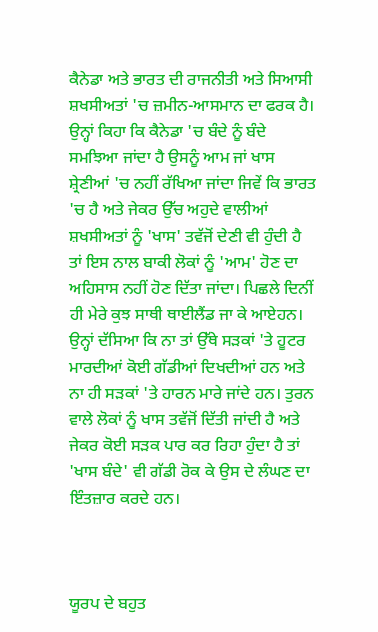ਕੈਨੇਡਾ ਅਤੇ ਭਾਰਤ ਦੀ ਰਾਜਨੀਤੀ ਅਤੇ ਸਿਆਸੀ ਸ਼ਖਸੀਅਤਾਂ 'ਚ ਜ਼ਮੀਨ-ਆਸਮਾਨ ਦਾ ਫਰਕ ਹੈ। ਉਨ੍ਹਾਂ ਕਿਹਾ ਕਿ ਕੈਨੇਡਾ 'ਚ ਬੰਦੇ ਨੂੰ ਬੰਦੇ ਸਮਝਿਆ ਜਾਂਦਾ ਹੈ ਉਸਨੂੰ ਆਮ ਜਾਂ ਖਾਸ ਸ਼੍ਰੇਣੀਆਂ 'ਚ ਨਹੀਂ ਰੱਖਿਆ ਜਾਂਦਾ ਜਿਵੇਂ ਕਿ ਭਾਰਤ 'ਚ ਹੈ ਅਤੇ ਜੇਕਰ ਉੱਚ ਅਹੁਦੇ ਵਾਲੀਆਂ ਸ਼ਖਸੀਅਤਾਂ ਨੂੰ 'ਖਾਸ' ਤਵੱਜੋਂ ਦੇਣੀ ਵੀ ਹੁੰਦੀ ਹੈ ਤਾਂ ਇਸ ਨਾਲ ਬਾਕੀ ਲੋਕਾਂ ਨੂੰ 'ਆਮ' ਹੋਣ ਦਾ ਅਹਿਸਾਸ ਨਹੀਂ ਹੋਣ ਦਿੱਤਾ ਜਾਂਦਾ। ਪਿਛਲੇ ਦਿਨੀਂ ਹੀ ਮੇਰੇ ਕੁਝ ਸਾਥੀ ਥਾਈਲੈਂਡ ਜਾ ਕੇ ਆਏਹਨ। ਉਨ੍ਹਾਂ ਦੱਸਿਆ ਕਿ ਨਾ ਤਾਂ ਉੱਥੇ ਸੜਕਾਂ 'ਤੇ ਹੂਟਰ ਮਾਰਦੀਆਂ ਕੋਈ ਗੱਡੀਆਂ ਦਿਖਦੀਆਂ ਹਨ ਅਤੇ ਨਾ ਹੀ ਸੜਕਾਂ 'ਤੇ ਹਾਰਨ ਮਾਰੇ ਜਾਂਦੇ ਹਨ। ਤੁਰਨ ਵਾਲੇ ਲੋਕਾਂ ਨੂੰ ਖਾਸ ਤਵੱਜੋਂ ਦਿੱਤੀ ਜਾਂਦੀ ਹੈ ਅਤੇ ਜੇਕਰ ਕੋਈ ਸੜਕ ਪਾਰ ਕਰ ਰਿਹਾ ਹੁੰਦਾ ਹੈ ਤਾਂ 'ਖਾਸ ਬੰਦੇ' ਵੀ ਗੱਡੀ ਰੋਕ ਕੇ ਉਸ ਦੇ ਲੰਘਣ ਦਾ ਇੰਤਜ਼ਾਰ ਕਰਦੇ ਹਨ।



ਯੂਰਪ ਦੇ ਬਹੁਤ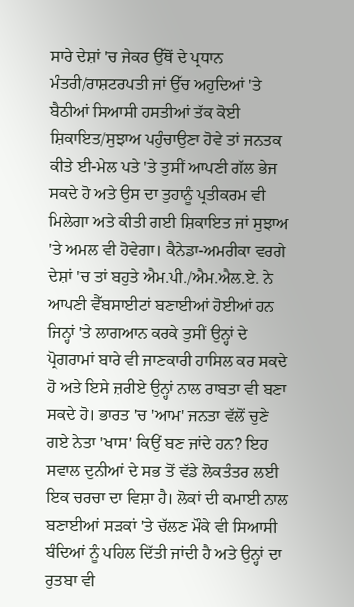ਸਾਰੇ ਦੇਸ਼ਾਂ 'ਚ ਜੇਕਰ ਉੱਥੋਂ ਦੇ ਪ੍ਰਧਾਨ ਮੰਤਰੀ/ਰਾਸ਼ਟਰਪਤੀ ਜਾਂ ਉੱਚ ਅਹੁਦਿਆਂ 'ਤੇ ਬੈਠੀਆਂ ਸਿਆਸੀ ਹਸਤੀਆਂ ਤੱਕ ਕੋਈ ਸ਼ਿਕਾਇਤ/ਸੁਝਾਅ ਪਹੁੰਚਾਉਣਾ ਹੋਵੇ ਤਾਂ ਜਨਤਕ ਕੀਤੇ ਈ-ਮੇਲ ਪਤੇ 'ਤੇ ਤੁਸੀਂ ਆਪਣੀ ਗੱਲ ਭੇਜ ਸਕਦੇ ਹੋ ਅਤੇ ਉਸ ਦਾ ਤੁਹਾਨੂੰ ਪ੍ਰਤੀਕਰਮ ਵੀ ਮਿਲੇਗਾ ਅਤੇ ਕੀਤੀ ਗਈ ਸ਼ਿਕਾਇਤ ਜਾਂ ਸੁਝਾਅ 'ਤੇ ਅਮਲ ਵੀ ਹੋਵੇਗਾ। ਕੈਨੇਡਾ-ਅਮਰੀਕਾ ਵਰਗੇ ਦੇਸ਼ਾਂ 'ਚ ਤਾਂ ਬਹੁਤੇ ਐਮ.ਪੀ./ਐਮ.ਐਲ.ਏ. ਨੇ ਆਪਣੀ ਵੈੱਬਸਾਈਟਾਂ ਬਣਾਈਆਂ ਹੋਈਆਂ ਹਨ ਜਿਨ੍ਹਾਂ 'ਤੇ ਲਾਗਆਨ ਕਰਕੇ ਤੁਸੀਂ ਉਨ੍ਹਾਂ ਦੇ ਪ੍ਰੋਗਰਾਮਾਂ ਬਾਰੇ ਵੀ ਜਾਣਕਾਰੀ ਹਾਸਿਲ ਕਰ ਸਕਦੇ ਹੋ ਅਤੇ ਇਸੇ ਜ਼ਰੀਏ ਉਨ੍ਹਾਂ ਨਾਲ ਰਾਬਤਾ ਵੀ ਬਣਾ ਸਕਦੇ ਹੋ। ਭਾਰਤ 'ਚ 'ਆਮ' ਜਨਤਾ ਵੱਲੋਂ ਚੁਣੇ ਗਏ ਨੇਤਾ 'ਖਾਸ' ਕਿਉਂ ਬਣ ਜਾਂਦੇ ਹਨ? ਇਹ ਸਵਾਲ ਦੁਨੀਆਂ ਦੇ ਸਭ ਤੋਂ ਵੱਡੇ ਲੋਕਤੰਤਰ ਲਈ ਇਕ ਚਰਚਾ ਦਾ ਵਿਸ਼ਾ ਹੈ। ਲੋਕਾਂ ਦੀ ਕਮਾਈ ਨਾਲ ਬਣਾਈਆਂ ਸੜਕਾਂ 'ਤੇ ਚੱਲਣ ਮੌਕੇ ਵੀ ਸਿਆਸੀ ਬੰਦਿਆਂ ਨੂੰ ਪਹਿਲ ਦਿੱਤੀ ਜਾਂਦੀ ਹੈ ਅਤੇ ਉਨ੍ਹਾਂ ਦਾ ਰੁਤਬਾ ਵੀ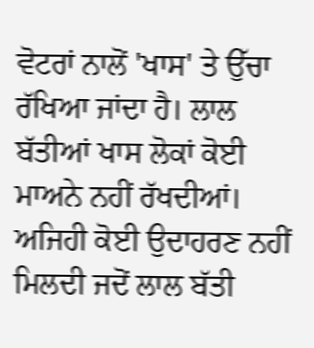ਵੋਟਰਾਂ ਨਾਲੋਂ 'ਖਾਸ' ਤੇ ਉੱਚਾ ਰੱਖਿਆ ਜਾਂਦਾ ਹੈ। ਲਾਲ ਬੱਤੀਆਂ ਖਾਸ ਲੋਕਾਂ ਕੋਈ ਮਾਅਨੇ ਨਹੀਂ ਰੱਖਦੀਆਂ। ਅਜਿਹੀ ਕੋਈ ਉਦਾਹਰਣ ਨਹੀਂ ਮਿਲਦੀ ਜਦੋਂ ਲਾਲ ਬੱਤੀ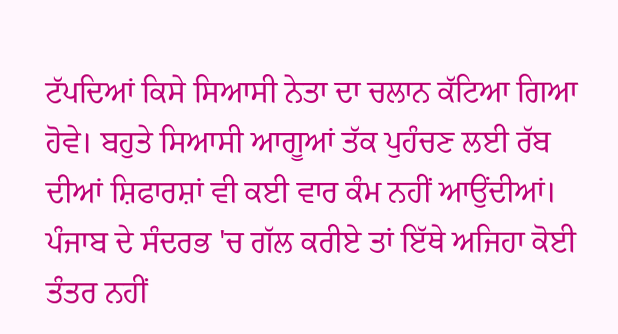ਟੱਪਦਿਆਂ ਕਿਸੇ ਸਿਆਸੀ ਨੇਤਾ ਦਾ ਚਲਾਨ ਕੱਟਿਆ ਗਿਆ ਹੋਵੇ। ਬਹੁਤੇ ਸਿਆਸੀ ਆਗੂਆਂ ਤੱਕ ਪੁਹੰਚਣ ਲਈ ਰੱਬ ਦੀਆਂ ਸ਼ਿਫਾਰਸ਼ਾਂ ਵੀ ਕਈ ਵਾਰ ਕੰਮ ਨਹੀਂ ਆਉਂਦੀਆਂ। ਪੰਜਾਬ ਦੇ ਸੰਦਰਭ 'ਚ ਗੱਲ ਕਰੀਏ ਤਾਂ ਇੱਥੇ ਅਜਿਹਾ ਕੋਈ ਤੰਤਰ ਨਹੀਂ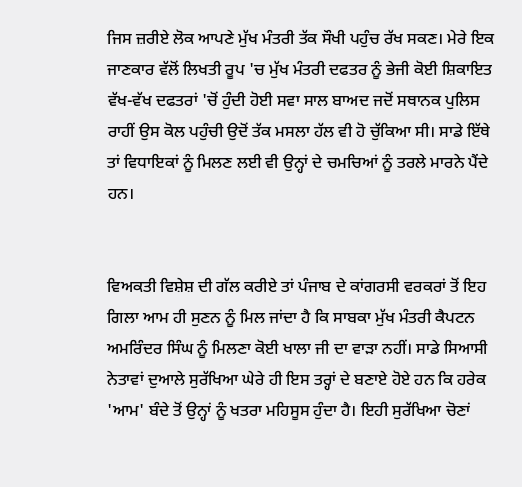ਜਿਸ ਜ਼ਰੀਏ ਲੋਕ ਆਪਣੇ ਮੁੱਖ ਮੰਤਰੀ ਤੱਕ ਸੌਖੀ ਪਹੁੰਚ ਰੱਖ ਸਕਣ। ਮੇਰੇ ਇਕ ਜਾਣਕਾਰ ਵੱਲੋਂ ਲਿਖਤੀ ਰੂਪ 'ਚ ਮੁੱਖ ਮੰਤਰੀ ਦਫਤਰ ਨੂੰ ਭੇਜੀ ਕੋਈ ਸ਼ਿਕਾਇਤ ਵੱਖ-ਵੱਖ ਦਫਤਰਾਂ 'ਚੋਂ ਹੁੰਦੀ ਹੋਈ ਸਵਾ ਸਾਲ ਬਾਅਦ ਜਦੋਂ ਸਥਾਨਕ ਪੁਲਿਸ ਰਾਹੀਂ ਉਸ ਕੋਲ ਪਹੁੰਚੀ ਉਦੋਂ ਤੱਕ ਮਸਲਾ ਹੱਲ ਵੀ ਹੋ ਚੁੱਕਿਆ ਸੀ। ਸਾਡੇ ਇੱਥੇ ਤਾਂ ਵਿਧਾਇਕਾਂ ਨੂੰ ਮਿਲਣ ਲਈ ਵੀ ਉਨ੍ਹਾਂ ਦੇ ਚਮਚਿਆਂ ਨੂੰ ਤਰਲੇ ਮਾਰਨੇ ਪੈਂਦੇ ਹਨ।


ਵਿਅਕਤੀ ਵਿਸ਼ੇਸ਼ ਦੀ ਗੱਲ ਕਰੀਏ ਤਾਂ ਪੰਜਾਬ ਦੇ ਕਾਂਗਰਸੀ ਵਰਕਰਾਂ ਤੋਂ ਇਹ ਗਿਲਾ ਆਮ ਹੀ ਸੁਣਨ ਨੂੰ ਮਿਲ ਜਾਂਦਾ ਹੈ ਕਿ ਸਾਬਕਾ ਮੁੱਖ ਮੰਤਰੀ ਕੈਪਟਨ ਅਮਰਿੰਦਰ ਸਿੰਘ ਨੂੰ ਮਿਲਣਾ ਕੋਈ ਖਾਲਾ ਜੀ ਦਾ ਵਾੜਾ ਨਹੀਂ। ਸਾਡੇ ਸਿਆਸੀ ਨੇਤਾਵਾਂ ਦੁਆਲੇ ਸੁਰੱਖਿਆ ਘੇਰੇ ਹੀ ਇਸ ਤਰ੍ਹਾਂ ਦੇ ਬਣਾਏ ਹੋਏ ਹਨ ਕਿ ਹਰੇਕ 'ਆਮ' ਬੰਦੇ ਤੋਂ ਉਨ੍ਹਾਂ ਨੂੰ ਖਤਰਾ ਮਹਿਸੂਸ ਹੁੰਦਾ ਹੈ। ਇਹੀ ਸੁਰੱਖਿਆ ਚੋਣਾਂ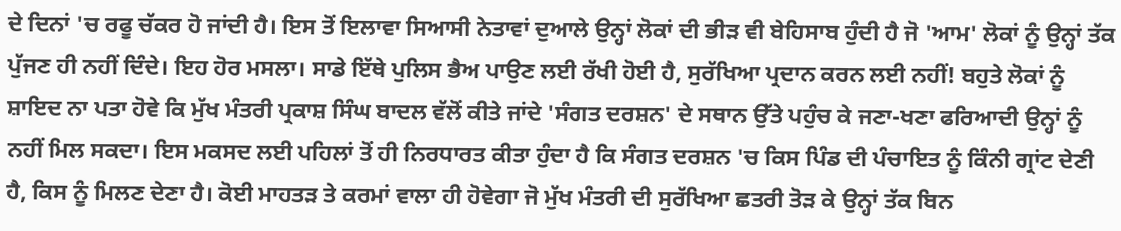ਦੇ ਦਿਨਾਂ 'ਚ ਰਫੂ ਚੱਕਰ ਹੋ ਜਾਂਦੀ ਹੈ। ਇਸ ਤੋਂ ਇਲਾਵਾ ਸਿਆਸੀ ਨੇਤਾਵਾਂ ਦੁਆਲੇ ਉਨ੍ਹਾਂ ਲੋਕਾਂ ਦੀ ਭੀੜ ਵੀ ਬੇਹਿਸਾਬ ਹੁੰਦੀ ਹੈ ਜੋ 'ਆਮ' ਲੋਕਾਂ ਨੂੰ ਉਨ੍ਹਾਂ ਤੱਕ ਪੁੱਜਣ ਹੀ ਨਹੀਂ ਦਿੰਦੇ। ਇਹ ਹੋਰ ਮਸਲਾ। ਸਾਡੇ ਇੱਥੇ ਪੁਲਿਸ ਭੈਅ ਪਾਉਣ ਲਈ ਰੱਖੀ ਹੋਈ ਹੈ, ਸੁਰੱਖਿਆ ਪ੍ਰਦਾਨ ਕਰਨ ਲਈ ਨਹੀਂ! ਬਹੁਤੇ ਲੋਕਾਂ ਨੂੰ ਸ਼ਾਇਦ ਨਾ ਪਤਾ ਹੋਵੇ ਕਿ ਮੁੱਖ ਮੰਤਰੀ ਪ੍ਰਕਾਸ਼ ਸਿੰਘ ਬਾਦਲ ਵੱਲੋਂ ਕੀਤੇ ਜਾਂਦੇ 'ਸੰਗਤ ਦਰਸ਼ਨ' ਦੇ ਸਥਾਨ ਉੱਤੇ ਪਹੁੰਚ ਕੇ ਜਣਾ-ਖਣਾ ਫਰਿਆਦੀ ਉਨ੍ਹਾਂ ਨੂੰ ਨਹੀਂ ਮਿਲ ਸਕਦਾ। ਇਸ ਮਕਸਦ ਲਈ ਪਹਿਲਾਂ ਤੋਂ ਹੀ ਨਿਰਧਾਰਤ ਕੀਤਾ ਹੁੰਦਾ ਹੈ ਕਿ ਸੰਗਤ ਦਰਸ਼ਨ 'ਚ ਕਿਸ ਪਿੰਡ ਦੀ ਪੰਚਾਇਤ ਨੂੰ ਕਿੰਨੀ ਗ੍ਰਾਂਟ ਦੇਣੀ ਹੈ, ਕਿਸ ਨੂੰ ਮਿਲਣ ਦੇਣਾ ਹੈ। ਕੋਈ ਮਾਹਤੜ ਤੇ ਕਰਮਾਂ ਵਾਲਾ ਹੀ ਹੋਵੇਗਾ ਜੋ ਮੁੱਖ ਮੰਤਰੀ ਦੀ ਸੁਰੱਖਿਆ ਛਤਰੀ ਤੋੜ ਕੇ ਉਨ੍ਹਾਂ ਤੱਕ ਬਿਨ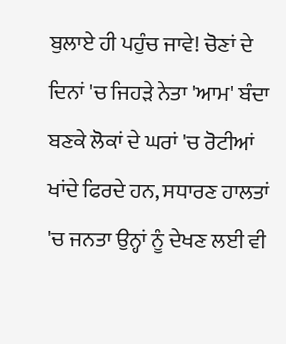ਬੁਲਾਏ ਹੀ ਪਹੁੰਚ ਜਾਵੇ! ਚੋਣਾਂ ਦੇ ਦਿਨਾਂ 'ਚ ਜਿਹੜੇ ਨੇਤਾ 'ਆਮ' ਬੰਦਾ ਬਣਕੇ ਲੋਕਾਂ ਦੇ ਘਰਾਂ 'ਚ ਰੋਟੀਆਂ ਖਾਂਦੇ ਫਿਰਦੇ ਹਨ, ਸਧਾਰਣ ਹਾਲਤਾਂ 'ਚ ਜਨਤਾ ਉਨ੍ਹਾਂ ਨੂੰ ਦੇਖਣ ਲਈ ਵੀ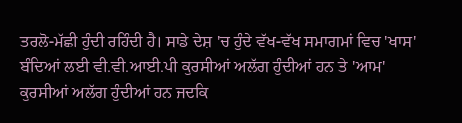ਤਰਲੋ-ਮੱਛੀ ਹੁੰਦੀ ਰਹਿੰਦੀ ਹੈ। ਸਾਡੇ ਦੇਸ਼ 'ਚ ਹੁੰਦੇ ਵੱਖ-ਵੱਖ ਸਮਾਗਮਾਂ ਵਿਚ 'ਖਾਸ' ਬੰਦਿਆਂ ਲਈ ਵੀ.ਵੀ.ਆਈ.ਪੀ ਕੁਰਸੀਆਂ ਅਲੱਗ ਹੁੰਦੀਆਂ ਹਨ ਤੇ 'ਆਮ' ਕੁਰਸੀਆਂ ਅਲੱਗ ਹੁੰਦੀਆਂ ਹਨ ਜਦਕਿ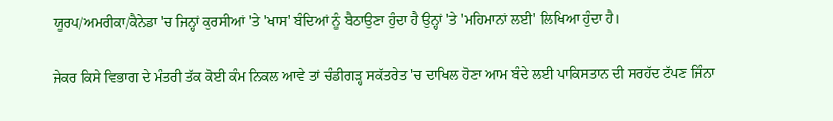ਯੂਰਪ/ਅਮਰੀਕਾ/ਕੈਨੇਡਾ 'ਚ ਜਿਨ੍ਹਾਂ ਕੁਰਸੀਆਂ 'ਤੇ 'ਖਾਸ' ਬੰਦਿਆਂ ਨੂੰ ਬੈਠਾਉਣਾ ਹੁੰਦਾ ਹੈ ਉਨ੍ਹਾਂ 'ਤੇ 'ਮਹਿਮਾਨਾਂ ਲਈ' ਲਿਖਿਆ ਹੁੰਦਾ ਹੈ।

ਜੇਕਰ ਕਿਸੇ ਵਿਭਾਗ ਦੇ ਮੰਤਰੀ ਤੱਕ ਕੋਈ ਕੰਮ ਨਿਕਲ ਆਵੇ ਤਾਂ ਚੰਡੀਗੜ੍ਹ ਸਕੱਤਰੇਤ 'ਚ ਦਾਖਿਲ ਹੋਣਾ ਆਮ ਬੰਦੇ ਲਈ ਪਾਕਿਸਤਾਨ ਦੀ ਸਰਹੱਦ ਟੱਪਣ ਜਿੰਨਾ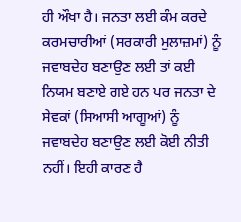ਹੀ ਔਖਾ ਹੈ। ਜਨਤਾ ਲਈ ਕੰਮ ਕਰਦੇ ਕਰਮਚਾਰੀਆਂ (ਸਰਕਾਰੀ ਮੁਲਾਜ਼ਮਾਂ) ਨੂੰ ਜਵਾਬਦੇਹ ਬਣਾਉਣ ਲਈ ਤਾਂ ਕਈ ਨਿਯਮ ਬਣਾਏ ਗਏ ਹਨ ਪਰ ਜਨਤਾ ਦੇ ਸੇਵਕਾਂ (ਸਿਆਸੀ ਆਗੂਆਂ) ਨੂੰ ਜਵਾਬਦੇਹ ਬਣਾਉਣ ਲਈ ਕੋਈ ਨੀਤੀ ਨਹੀਂ। ਇਹੀ ਕਾਰਣ ਹੈ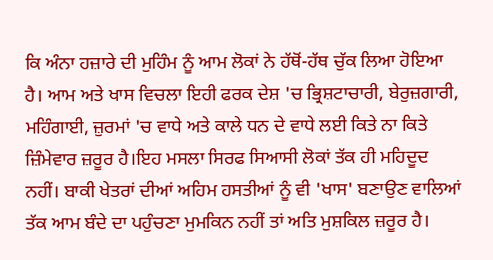ਕਿ ਅੰਨਾ ਹਜ਼ਾਰੇ ਦੀ ਮੁਹਿੰਮ ਨੂੰ ਆਮ ਲੋਕਾਂ ਨੇ ਹੱਥੋਂ-ਹੱਥ ਚੁੱਕ ਲਿਆ ਹੋਇਆ ਹੈ। ਆਮ ਅਤੇ ਖਾਸ ਵਿਚਲਾ ਇਹੀ ਫਰਕ ਦੇਸ਼ 'ਚ ਭ੍ਰਿਸ਼ਟਾਚਾਰੀ, ਬੇਰੁਜ਼ਗਾਰੀ, ਮਹਿੰਗਾਈ, ਜ਼ੁਰਮਾਂ 'ਚ ਵਾਧੇ ਅਤੇ ਕਾਲੇ ਧਨ ਦੇ ਵਾਧੇ ਲਈ ਕਿਤੇ ਨਾ ਕਿਤੇ ਜ਼ਿੰਮੇਵਾਰ ਜ਼ਰੂਰ ਹੈ।ਇਹ ਮਸਲਾ ਸਿਰਫ ਸਿਆਸੀ ਲੋਕਾਂ ਤੱਕ ਹੀ ਮਹਿਦੂਦ ਨਹੀਂ। ਬਾਕੀ ਖੇਤਰਾਂ ਦੀਆਂ ਅਹਿਮ ਹਸਤੀਆਂ ਨੂੰ ਵੀ 'ਖਾਸ' ਬਣਾਉਣ ਵਾਲਿਆਂ ਤੱਕ ਆਮ ਬੰਦੇ ਦਾ ਪਹੁੰਚਣਾ ਮੁਮਕਿਨ ਨਹੀਂ ਤਾਂ ਅਤਿ ਮੁਸ਼ਕਿਲ ਜ਼ਰੂਰ ਹੈ।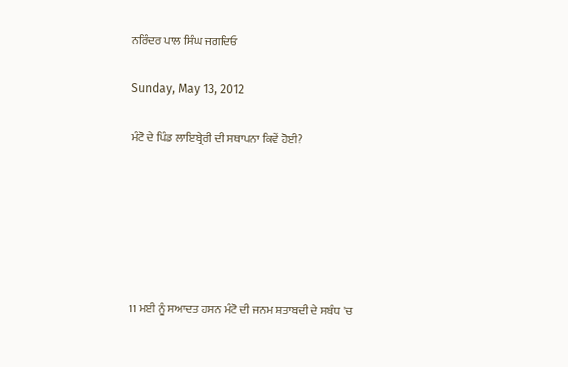ਨਰਿੰਦਰ ਪਾਲ ਸਿੰਘ ਜਗਦਿਓ

Sunday, May 13, 2012

ਮੰਟੋ ਦੇ ਪਿੰਡ ਲਾਇਬ੍ਰੇਰੀ ਦੀ ਸਥਾਪਨਾ ਕਿਵੇਂ ਹੋਈ?






11 ਮਈ ਨੂੰ ਸਆਦਤ ਹਸਨ ਮੰਟੋ ਦੀ ਜਨਮ ਸ਼ਤਾਬਦੀ ਦੇ ਸਬੰਧ 'ਚ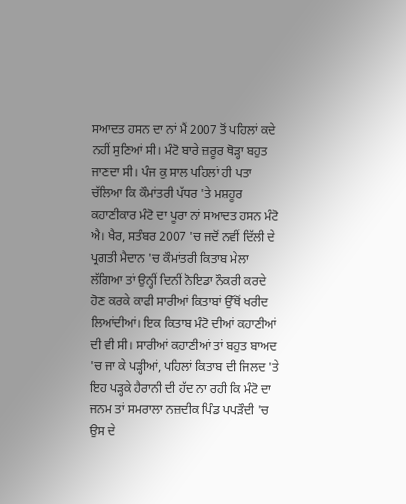ਸਆਦਤ ਹਸਨ ਦਾ ਨਾਂ ਮੈਂ 2007 ਤੋਂ ਪਹਿਲਾਂ ਕਦੇ ਨਹੀਂ ਸੁਣਿਆਂ ਸੀ। ਮੰਟੋ ਬਾਰੇ ਜ਼ਰੂਰ ਥੋੜ੍ਹਾ ਬਹੁਤ ਜਾਣਦਾ ਸੀ। ਪੰਜ ਕੁ ਸਾਲ ਪਹਿਲਾਂ ਹੀ ਪਤਾ ਚੱਲਿਆ ਕਿ ਕੌਮਾਂਤਰੀ ਪੱਧਰ 'ਤੇ ਮਸ਼ਹੂਰ ਕਹਾਣੀਕਾਰ ਮੰਟੋ ਦਾ ਪੂਰਾ ਨਾਂ ਸਆਦਤ ਹਸਨ ਮੰਟੋ ਐ। ਖੈਰ, ਸਤੰਬਰ 2007 'ਚ ਜਦੋਂ ਨਵੀਂ ਦਿੱਲੀ ਦੇ ਪ੍ਰਗਤੀ ਮੈਦਾਨ 'ਚ ਕੌਮਾਂਤਰੀ ਕਿਤਾਬ ਮੇਲਾ ਲੱਗਿਆ ਤਾਂ ਉਨ੍ਹੀਂ ਦਿਨੀਂ ਨੋਇਡਾ ਨੌਕਰੀ ਕਰਦੇ ਹੋਣ ਕਰਕੇ ਕਾਫੀ ਸਾਰੀਆਂ ਕਿਤਾਬਾਂ ਉੱਥੋਂ ਖਰੀਦ ਲਿਆਂਦੀਆਂ। ਇਕ ਕਿਤਾਬ ਮੰਟੋ ਦੀਆਂ ਕਹਾਣੀਆਂ ਦੀ ਵੀ ਸੀ। ਸਾਰੀਆਂ ਕਹਾਣੀਆਂ ਤਾਂ ਬਹੁਤ ਬਾਅਦ 'ਚ ਜਾ ਕੇ ਪੜ੍ਹੀਆਂ, ਪਹਿਲਾਂ ਕਿਤਾਬ ਦੀ ਜਿਲਦ 'ਤੇ ਇਹ ਪੜ੍ਹਕੇ ਹੈਰਾਨੀ ਦੀ ਹੱਦ ਨਾ ਰਹੀ ਕਿ ਮੰਟੋ ਦਾ ਜਨਮ ਤਾਂ ਸਮਰਾਲਾ ਨਜ਼ਦੀਕ ਪਿੰਡ ਪਪੜੌਦੀ 'ਚ ਉਸ ਦੇ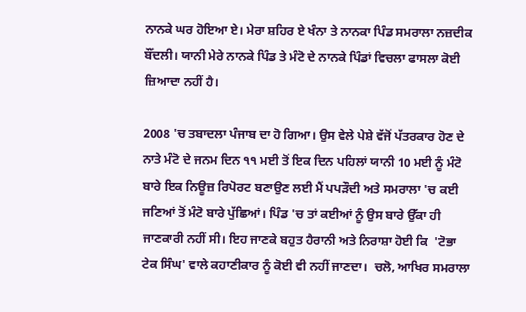ਨਾਨਕੇ ਘਰ ਹੋਇਆ ਏ। ਮੇਰਾ ਸ਼ਹਿਰ ਏ ਖੰਨਾ ਤੇ ਨਾਨਕਾ ਪਿੰਡ ਸਮਰਾਲਾ ਨਜ਼ਦੀਕ ਬੌਂਦਲੀ। ਯਾਨੀ ਮੇਰੇ ਨਾਨਕੇ ਪਿੰਡ ਤੇ ਮੰਟੋ ਦੇ ਨਾਨਕੇ ਪਿੰਡਾਂ ਵਿਚਲਾ ਫਾਸਲਾ ਕੋਈ ਜ਼ਿਆਦਾ ਨਹੀਂ ਹੈ।

2008 'ਚ ਤਬਾਦਲਾ ਪੰਜਾਬ ਦਾ ਹੋ ਗਿਆ। ਉਸ ਵੇਲੇ ਪੇਸ਼ੇ ਵੱਜੋਂ ਪੱਤਰਕਾਰ ਹੋਣ ਦੇ ਨਾਤੇ ਮੰਟੋ ਦੇ ਜਨਮ ਦਿਨ ੧੧ ਮਈ ਤੋਂ ਇਕ ਦਿਨ ਪਹਿਲਾਂ ਯਾਨੀ 10 ਮਈ ਨੂੰ ਮੰਟੋ ਬਾਰੇ ਇਕ ਨਿਊਜ਼ ਰਿਪੋਰਟ ਬਣਾਉਣ ਲਈ ਮੈਂ ਪਪੜੌਦੀ ਅਤੇ ਸਮਰਾਲਾ 'ਚ ਕਈ ਜਣਿਆਂ ਤੋਂ ਮੰਟੋ ਬਾਰੇ ਪੁੱਛਿਆਂ। ਪਿੰਡ 'ਚ ਤਾਂ ਕਈਆਂ ਨੂੰ ਉਸ ਬਾਰੇ ਉੱਕਾ ਹੀ ਜਾਣਕਾਰੀ ਨਹੀਂ ਸੀ। ਇਹ ਜਾਣਕੇ ਬਹੁਤ ਹੈਰਾਨੀ ਅਤੇ ਨਿਰਾਸ਼ਾ ਹੋਈ ਕਿ  'ਟੋਭਾ ਟੇਕ ਸਿੰਘ' ਵਾਲੇ ਕਹਾਣੀਕਾਰ ਨੂੰ ਕੋਈ ਵੀ ਨਹੀਂ ਜਾਣਦਾ।  ਚਲੋ, ਆਖਿਰ ਸਮਰਾਲਾ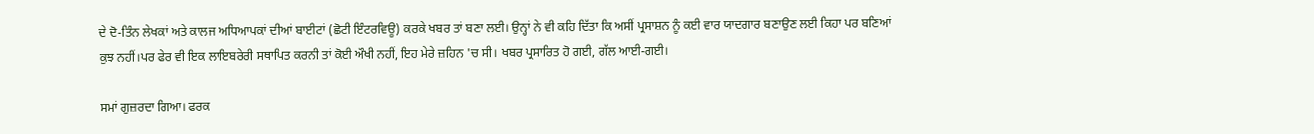ਦੇ ਦੋ-ਤਿੰਨ ਲੇਖਕਾਂ ਅਤੇ ਕਾਲਜ ਅਧਿਆਪਕਾਂ ਦੀਆਂ ਬਾਈਟਾਂ (ਛੋਟੀ ਇੰਟਰਵਿਊ) ਕਰਕੇ ਖਬਰ ਤਾਂ ਬਣਾ ਲਈ। ਉਨ੍ਹਾਂ ਨੇ ਵੀ ਕਹਿ ਦਿੱਤਾ ਕਿ ਅਸੀਂ ਪ੍ਰਸਾਸ਼ਨ ਨੂੰ ਕਈ ਵਾਰ ਯਾਦਗਾਰ ਬਣਾਉਣ ਲਈ ਕਿਹਾ ਪਰ ਬਣਿਆਂ ਕੁਝ ਨਹੀਂ।ਪਰ ਫੇਰ ਵੀ ਇਕ ਲਾਇਬਰੇਰੀ ਸਥਾਪਿਤ ਕਰਨੀ ਤਾਂ ਕੋਈ ਔਖੀ ਨਹੀਂ, ਇਹ ਮੇਰੇ ਜ਼ਹਿਨ 'ਚ ਸੀ। ਖਬਰ ਪ੍ਰਸਾਰਿਤ ਹੋ ਗਈ, ਗੱਲ ਆਈ-ਗਈ।

ਸਮਾਂ ਗੁਜ਼ਰਦਾ ਗਿਆ। ਫਰਕ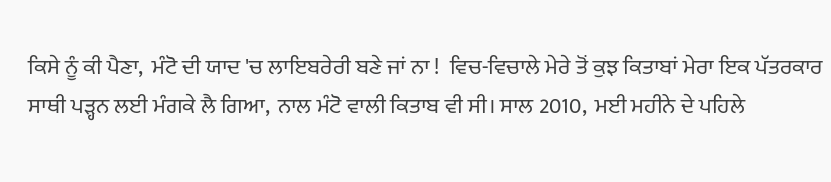ਕਿਸੇ ਨੂੰ ਕੀ ਪੈਣਾ,  ਮੰਟੋ ਦੀ ਯਾਦ 'ਚ ਲਾਇਬਰੇਰੀ ਬਣੇ ਜਾਂ ਨਾ !  ਵਿਚ-ਵਿਚਾਲੇ ਮੇਰੇ ਤੋਂ ਕੁਝ ਕਿਤਾਬਾਂ ਮੇਰਾ ਇਕ ਪੱਤਰਕਾਰ ਸਾਥੀ ਪੜ੍ਹਨ ਲਈ ਮੰਗਕੇ ਲੈ ਗਿਆ,  ਨਾਲ ਮੰਟੋ ਵਾਲੀ ਕਿਤਾਬ ਵੀ ਸੀ। ਸਾਲ 2010,  ਮਈ ਮਹੀਨੇ ਦੇ ਪਹਿਲੇ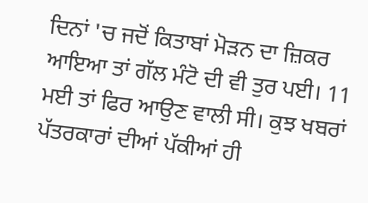ਦਿਨਾਂ 'ਚ ਜਦੋਂ ਕਿਤਾਬਾਂ ਮੋੜਨ ਦਾ ਜ਼ਿਕਰ ਆਇਆ ਤਾਂ ਗੱਲ ਮੰਟੋ ਦੀ ਵੀ ਤੁਰ ਪਈ। 11 ਮਈ ਤਾਂ ਫਿਰ ਆਉਣ ਵਾਲੀ ਸੀ। ਕੁਝ ਖਬਰਾਂ ਪੱਤਰਕਾਰਾਂ ਦੀਆਂ ਪੱਕੀਆਂ ਹੀ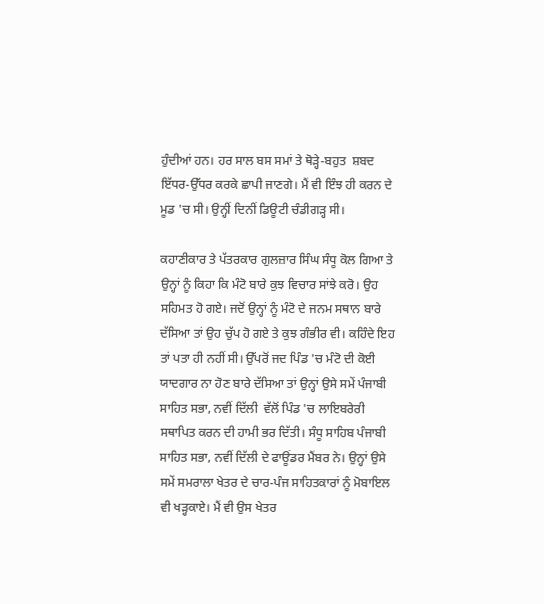ਹੁੰਦੀਆਂ ਹਨ। ਹਰ ਸਾਲ ਬਸ ਸਮਾਂ ਤੇ ਥੋੜ੍ਹੇ-ਬਹੁਤ  ਸ਼ਬਦ ਇੱਧਰ-ਉੱਧਰ ਕਰਕੇ ਛਾਪੀ ਜਾਣਗੇ। ਮੈਂ ਵੀ ਇੰਝ ਹੀ ਕਰਨ ਦੇ ਮੂਡ 'ਚ ਸੀ। ਉਨ੍ਹੀਂ ਦਿਨੀਂ ਡਿਊਟੀ ਚੰਡੀਗੜ੍ਹ ਸੀ।

ਕਹਾਣੀਕਾਰ ਤੇ ਪੱਤਰਕਾਰ ਗੁਲਜ਼ਾਰ ਸਿੰਘ ਸੰਧੂ ਕੋਲ ਗਿਆ ਤੇ ਉਨ੍ਹਾਂ ਨੂੰ ਕਿਹਾ ਕਿ ਮੰਟੋ ਬਾਰੇ ਕੁਝ ਵਿਚਾਰ ਸਾਂਝੇ ਕਰੋ। ਉਹ ਸਹਿਮਤ ਹੋ ਗਏ। ਜਦੋਂ ਉਨ੍ਹਾਂ ਨੂੰ ਮੰਟੋ ਦੇ ਜਨਮ ਸਥਾਨ ਬਾਰੇ ਦੱਸਿਆ ਤਾਂ ਉਹ ਚੁੱਪ ਹੋ ਗਏ ਤੇ ਕੁਝ ਗੰਭੀਰ ਵੀ। ਕਹਿੰਦੇ ਇਹ ਤਾਂ ਪਤਾ ਹੀ ਨਹੀਂ ਸੀ। ਉੱਪਰੋਂ ਜਦ ਪਿੰਡ 'ਚ ਮੰਟੋ ਦੀ ਕੋਈ ਯਾਦਗਾਰ ਨਾ ਹੋਣ ਬਾਰੇ ਦੱਸਿਆ ਤਾਂ ਉਨ੍ਹਾਂ ਉਸੇ ਸਮੇਂ ਪੰਜਾਬੀ ਸਾਹਿਤ ਸਭਾ, ਨਵੀਂ ਦਿੱਲੀ  ਵੱਲੋਂ ਪਿੰਡ 'ਚ ਲਾਇਬਰੇਰੀ ਸਥਾਪਿਤ ਕਰਨ ਦੀ ਹਾਮੀ ਭਰ ਦਿੱਤੀ। ਸੰਧੂ ਸਾਹਿਬ ਪੰਜਾਬੀ ਸਾਹਿਤ ਸਭਾ, ਨਵੀਂ ਦਿੱਲੀ ਦੇ ਫਾਊਂਡਰ ਮੈਂਬਰ ਨੇ। ਉਨ੍ਹਾਂ ਉਸੇ ਸਮੇਂ ਸਮਰਾਲਾ ਖੇਤਰ ਦੇ ਚਾਰ-ਪੰਜ ਸਾਹਿਤਕਾਰਾਂ ਨੂੰ ਮੋਬਾਇਲ ਵੀ ਖੜ੍ਹਕਾਏ। ਮੈਂ ਵੀ ਉਸ ਖੇਤਰ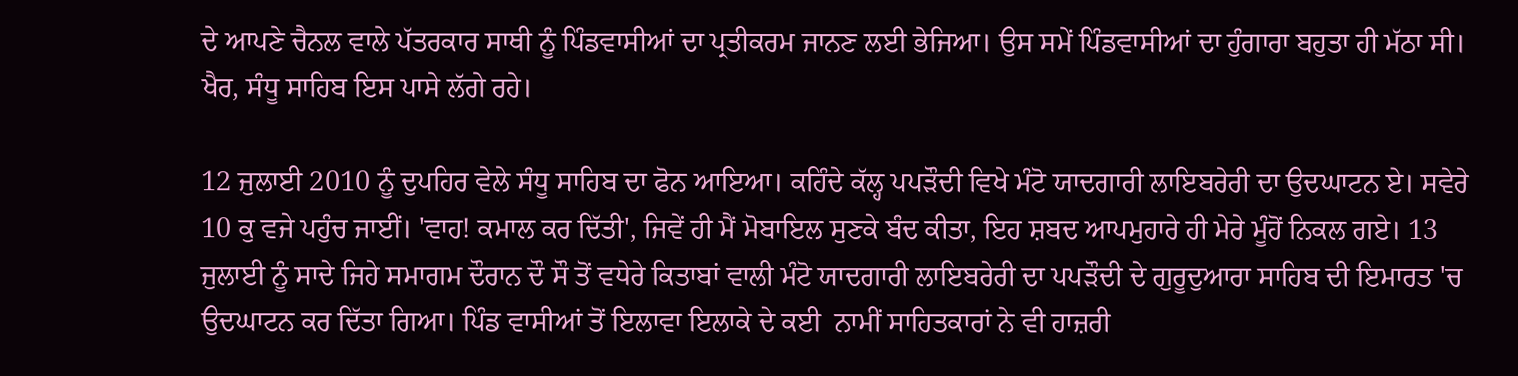ਦੇ ਆਪਣੇ ਚੈਨਲ ਵਾਲੇ ਪੱਤਰਕਾਰ ਸਾਥੀ ਨੂੰ ਪਿੰਡਵਾਸੀਆਂ ਦਾ ਪ੍ਰਤੀਕਰਮ ਜਾਨਣ ਲਈ ਭੇਜਿਆ। ਉਸ ਸਮੇਂ ਪਿੰਡਵਾਸੀਆਂ ਦਾ ਹੁੰਗਾਰਾ ਬਹੁਤਾ ਹੀ ਮੱਠਾ ਸੀ। ਖੈਰ, ਸੰਧੂ ਸਾਹਿਬ ਇਸ ਪਾਸੇ ਲੱਗੇ ਰਹੇ।

12 ਜੁਲਾਈ 2010 ਨੂੰ ਦੁਪਹਿਰ ਵੇਲੇ ਸੰਧੂ ਸਾਹਿਬ ਦਾ ਫੋਨ ਆਇਆ। ਕਹਿੰਦੇ ਕੱਲ੍ਹ ਪਪੜੌਦੀ ਵਿਖੇ ਮੰਟੋ ਯਾਦਗਾਰੀ ਲਾਇਬਰੇਰੀ ਦਾ ਉਦਘਾਟਨ ਏ। ਸਵੇਰੇ 10 ਕੁ ਵਜੇ ਪਹੁੰਚ ਜਾਈਂ। 'ਵਾਹ! ਕਮਾਲ ਕਰ ਦਿੱਤੀ', ਜਿਵੇਂ ਹੀ ਮੈਂ ਮੋਬਾਇਲ ਸੁਣਕੇ ਬੰਦ ਕੀਤਾ, ਇਹ ਸ਼ਬਦ ਆਪਮੁਹਾਰੇ ਹੀ ਮੇਰੇ ਮੂੰਹੋਂ ਨਿਕਲ ਗਏ। 13 ਜੁਲਾਈ ਨੂੰ ਸਾਦੇ ਜਿਹੇ ਸਮਾਗਮ ਦੌਰਾਨ ਦੌ ਸੌ ਤੋਂ ਵਧੇਰੇ ਕਿਤਾਬਾਂ ਵਾਲੀ ਮੰਟੋ ਯਾਦਗਾਰੀ ਲਾਇਬਰੇਰੀ ਦਾ ਪਪੜੌਦੀ ਦੇ ਗੁਰੂਦੁਆਰਾ ਸਾਹਿਬ ਦੀ ਇਮਾਰਤ 'ਚ ਉਦਘਾਟਨ ਕਰ ਦਿੱਤਾ ਗਿਆ। ਪਿੰਡ ਵਾਸੀਆਂ ਤੋਂ ਇਲਾਵਾ ਇਲਾਕੇ ਦੇ ਕਈ  ਨਾਮੀਂ ਸਾਹਿਤਕਾਰਾਂ ਨੇ ਵੀ ਹਾਜ਼ਰੀ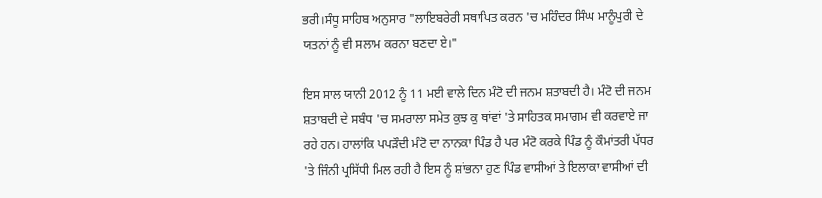ਭਰੀ।ਸੰਧੂ ਸਾਹਿਬ ਅਨੁਸਾਰ "ਲਾਇਬਰੇਰੀ ਸਥਾਪਿਤ ਕਰਨ 'ਚ ਮਹਿੰਦਰ ਸਿੰਘ ਮਾਨੂੰਪੁਰੀ ਦੇ ਯਤਨਾਂ ਨੂੰ ਵੀ ਸਲਾਮ ਕਰਨਾ ਬਣਦਾ ਏ।"

ਇਸ ਸਾਲ ਯਾਨੀ 2012 ਨੂੰ 11 ਮਈ ਵਾਲੇ ਦਿਨ ਮੰਟੋ ਦੀ ਜਨਮ ਸ਼ਤਾਬਦੀ ਹੈ। ਮੰਟੋ ਦੀ ਜਨਮ ਸ਼ਤਾਬਦੀ ਦੇ ਸਬੰਧ 'ਚ ਸਮਰਾਲਾ ਸਮੇਤ ਕੁਝ ਕੁ ਥਾਂਵਾਂ 'ਤੇ ਸਾਹਿਤਕ ਸਮਾਗਮ ਵੀ ਕਰਵਾਏ ਜਾ ਰਹੇ ਹਨ। ਹਾਲਾਂਕਿ ਪਪੜੌਦੀ ਮੰਟੋ ਦਾ ਨਾਨਕਾ ਪਿੰਡ ਹੈ ਪਰ ਮੰਟੋ ਕਰਕੇ ਪਿੰਡ ਨੂੰ ਕੌਮਾਂਤਰੀ ਪੱਧਰ 'ਤੇ ਜਿੰਨੀ ਪ੍ਰਸਿੱਧੀ ਮਿਲ ਰਹੀ ਹੈ ਇਸ ਨੂੰ ਸ਼ਾਂਭਨਾ ਹੁਣ ਪਿੰਡ ਵਾਸੀਆਂ ਤੇ ਇਲਾਕਾ ਵਾਸੀਆਂ ਦੀ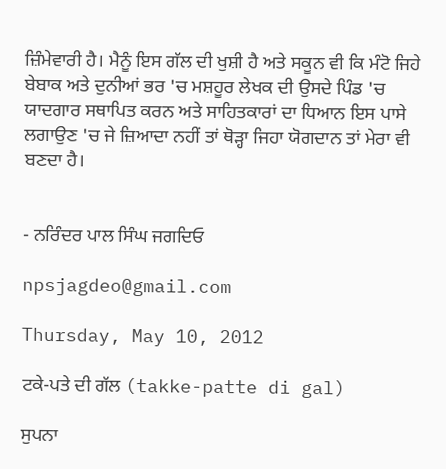ਜ਼ਿੰਮੇਵਾਰੀ ਹੈ। ਮੈਨੂੰ ਇਸ ਗੱਲ ਦੀ ਖੁਸ਼ੀ ਹੈ ਅਤੇ ਸਕੂਨ ਵੀ ਕਿ ਮੰਟੋ ਜਿਹੇ ਬੇਬਾਕ ਅਤੇ ਦੁਨੀਆਂ ਭਰ 'ਚ ਮਸ਼ਹੂਰ ਲੇਖਕ ਦੀ ਉਸਦੇ ਪਿੰਡ 'ਚ ਯਾਦਗਾਰ ਸਥਾਪਿਤ ਕਰਨ ਅਤੇ ਸਾਹਿਤਕਾਰਾਂ ਦਾ ਧਿਆਨ ਇਸ ਪਾਸੇ ਲਗਾਉਣ 'ਚ ਜੇ ਜ਼ਿਆਦਾ ਨਹੀਂ ਤਾਂ ਥੋੜ੍ਹਾ ਜਿਹਾ ਯੋਗਦਾਨ ਤਾਂ ਮੇਰਾ ਵੀ ਬਣਦਾ ਹੈ।


- ਨਰਿੰਦਰ ਪਾਲ ਸਿੰਘ ਜਗਦਿਓ

npsjagdeo@gmail.com

Thursday, May 10, 2012

ਟਕੇ-ਪਤੇ ਦੀ ਗੱਲ (takke-patte di gal)

ਸੁਪਨਾ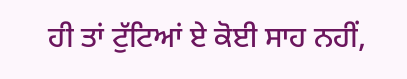ਹੀ ਤਾਂ ਟੁੱਟਿਆਂ ਏ ਕੋਈ ਸਾਹ ਨਹੀਂ,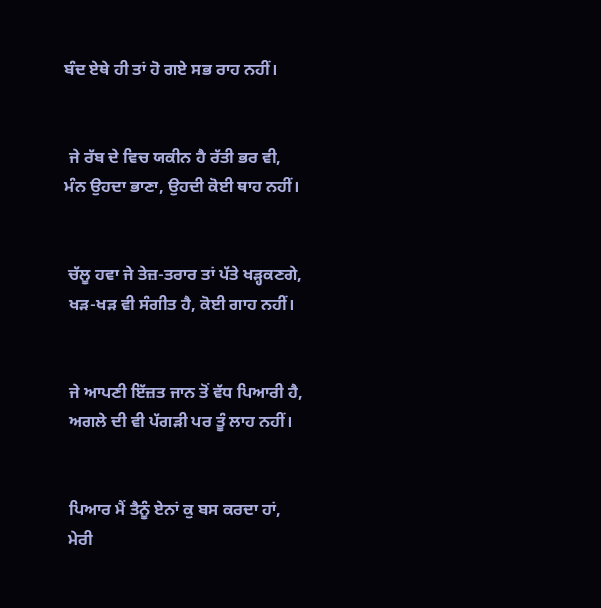ਬੰਦ ਏਥੇ ਹੀ ਤਾਂ ਹੋ ਗਏ ਸਭ ਰਾਹ ਨਹੀਂ।


 ਜੇ ਰੱਬ ਦੇ ਵਿਚ ਯਕੀਨ ਹੈ ਰੱਤੀ ਭਰ ਵੀ,
ਮੰਨ ਉਹਦਾ ਭਾਣਾ, ਉਹਦੀ ਕੋਈ ਥਾਹ ਨਹੀਂ।


 ਚੱਲੂ ਹਵਾ ਜੇ ਤੇਜ਼-ਤਰਾਰ ਤਾਂ ਪੱਤੇ ਖੜ੍ਹਕਣਗੇ,
 ਖੜ-ਖੜ ਵੀ ਸੰਗੀਤ ਹੈ, ਕੋਈ ਗਾਹ ਨਹੀਂ।


 ਜੇ ਆਪਣੀ ਇੱਜ਼ਤ ਜਾਨ ਤੋਂ ਵੱਧ ਪਿਆਰੀ ਹੈ,
 ਅਗਲੇ ਦੀ ਵੀ ਪੱਗੜੀ ਪਰ ਤੂੰ ਲਾਹ ਨਹੀਂ।


 ਪਿਆਰ ਮੈਂ ਤੈਨੂੰ ਏਨਾਂ ਕੁ ਬਸ ਕਰਦਾ ਹਾਂ,
 ਮੇਰੀ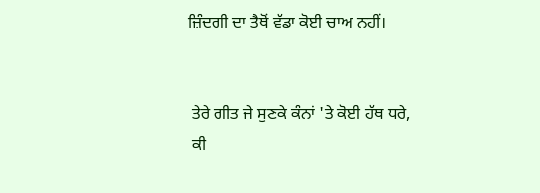ਜ਼ਿੰਦਗੀ ਦਾ ਤੈਥੋਂ ਵੱਡਾ ਕੋਈ ਚਾਅ ਨਹੀਂ।


 ਤੇਰੇ ਗੀਤ ਜੇ ਸੁਣਕੇ ਕੰਨਾਂ 'ਤੇ ਕੋਈ ਹੱਥ ਧਰੇ,
 ਕੀ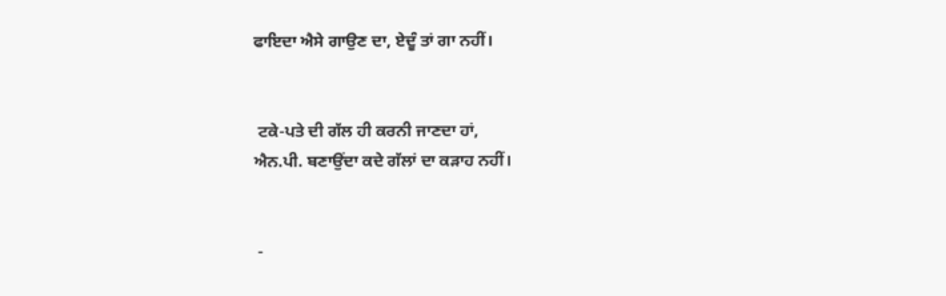ਫਾਇਦਾ ਐਸੇ ਗਾਉਣ ਦਾ, ਏਦੂੰ ਤਾਂ ਗਾ ਨਹੀਂ।


 ਟਕੇ-ਪਤੇ ਦੀ ਗੱਲ ਹੀ ਕਰਨੀ ਜਾਣਦਾ ਹਾਂ,
ਐਨ.ਪੀ. ਬਣਾਉਂਦਾ ਕਦੇ ਗੱਲਾਂ ਦਾ ਕੜਾਹ ਨਹੀਂ।


 -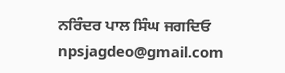ਨਰਿੰਦਰ ਪਾਲ ਸਿੰਘ ਜਗਦਿਓ
npsjagdeo@gmail.com